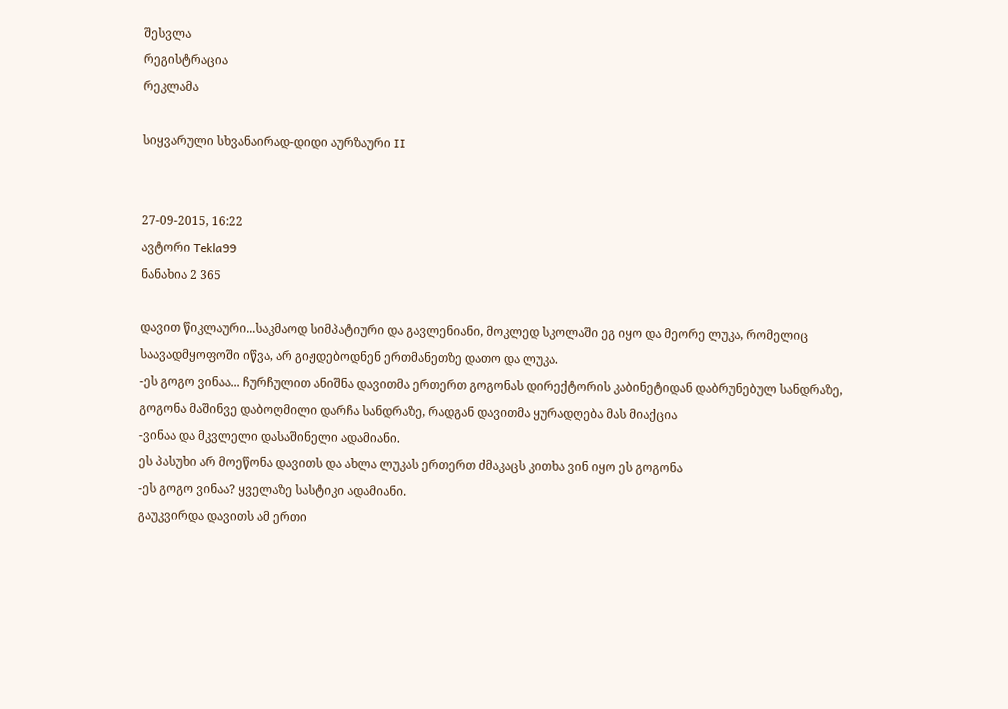შესვლა
რეგისტრაცია
რეკლამა

სიყვარული სხვანაირად-დიდი აურზაური II


27-09-2015, 16:22
ავტორი Tekla99
ნანახია 2 365

დავით წიკლაური...საკმაოდ სიმპატიური და გავლენიანი, მოკლედ სკოლაში ეგ იყო და მეორე ლუკა, რომელიც საავადმყოფოში იწვა, არ გიჟდებოდნენ ერთმანეთზე დათო და ლუკა.
-ეს გოგო ვინაა... ჩურჩულით ანიშნა დავითმა ერთერთ გოგონას დირექტორის კაბინეტიდან დაბრუნებულ სანდრაზე,
გოგონა მაშინვე დაბოღმილი დარჩა სანდრაზე, რადგან დავითმა ყურადღება მას მიაქცია
-ვინაა და მკვლელი დასაშინელი ადამიანი.
ეს პასუხი არ მოეწონა დავითს და ახლა ლუკას ერთერთ ძმაკაცს კითხა ვინ იყო ეს გოგონა
-ეს გოგო ვინაა? ყველაზე სასტიკი ადამიანი.
გაუკვირდა დავითს ამ ერთი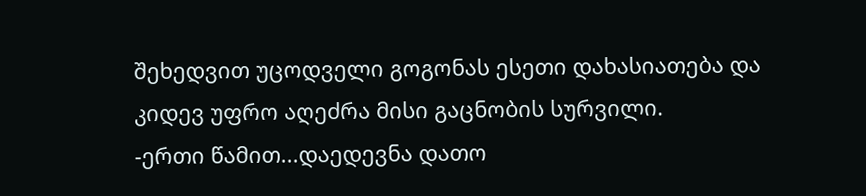შეხედვით უცოდველი გოგონას ესეთი დახასიათება და კიდევ უფრო აღეძრა მისი გაცნობის სურვილი.
-ერთი წამით...დაედევნა დათო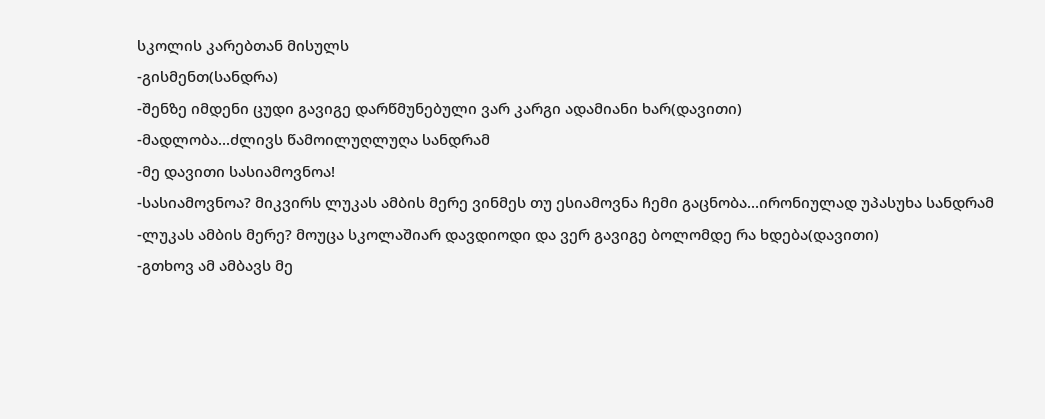სკოლის კარებთან მისულს
-გისმენთ(სანდრა)
-შენზე იმდენი ცუდი გავიგე დარწმუნებული ვარ კარგი ადამიანი ხარ(დავითი)
-მადლობა...ძლივს წამოილუღლუღა სანდრამ
-მე დავითი სასიამოვნოა!
-სასიამოვნოა? მიკვირს ლუკას ამბის მერე ვინმეს თუ ესიამოვნა ჩემი გაცნობა...ირონიულად უპასუხა სანდრამ
-ლუკას ამბის მერე? მოუცა სკოლაშიარ დავდიოდი და ვერ გავიგე ბოლომდე რა ხდება(დავითი)
-გთხოვ ამ ამბავს მე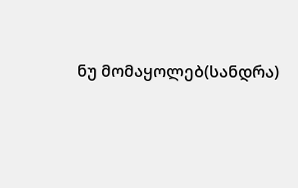ნუ მომაყოლებ(სანდრა)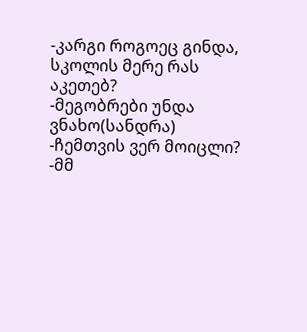-კარგი როგოეც გინდა, სკოლის მერე რას აკეთებ?
-მეგობრები უნდა ვნახო(სანდრა)
-ჩემთვის ვერ მოიცლი?
-მმ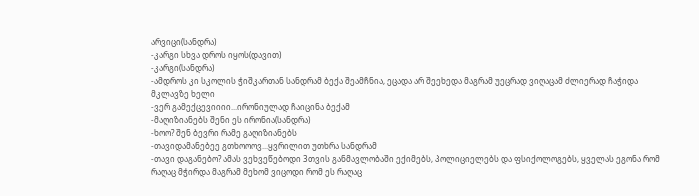არვიცი(სანდრა)
-კარგი სხვა დროს იყოს(დავით)
-კარგი(სანდრა)
-ამდროს კი სკოლის ჭიშკართან სანდრამ ბექა შეამჩნია, ეცადა არ შეეხედა მაგრამ უეცრად ვიღაცამ ძლიერად ჩაჭიდა მკლავზე ხელი
-ვერ გამექცევიიიი...ირონიულად ჩაიცინა ბექამ
-მაღიზიანებს შენი ეს ირონია(სანდრა)
-ხოო? შენ ბევრი რამე გაღიზიანებს
-თავიდამანებეე გთხოოოვ...ყვრილით უთხრა სანდრამ
-თავი დაგანებო? ამას ვეხვეწებოდი 3თვის განმავლობაში ექიმებს, პოლიციელებს და ფსიქოლოგებს, ყველას ეგონა რომ რაღაც მჭირდა მაგრამ მეხომ ვიცოდი რომ ეს რაღაც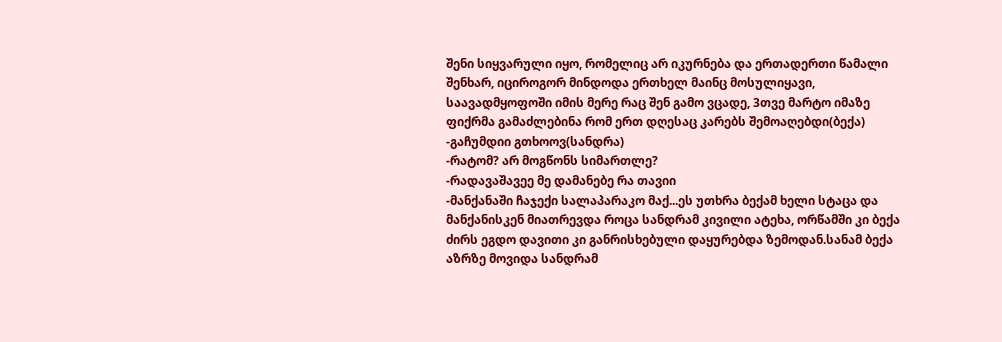შენი სიყვარული იყო, რომელიც არ იკურნება და ერთადერთი წამალი შენხარ, იციროგორ მინდოდა ერთხელ მაინც მოსულიყავი, საავადმყოფოში იმის მერე რაც შენ გამო ვცადე, 3თვე მარტო იმაზე ფიქრმა გამაძლებინა რომ ერთ დღესაც კარებს შემოაღებდი(ბექა)
-გაჩუმდიი გთხოოვ(სანდრა)
-რატომ? არ მოგწონს სიმართლე?
-რადავაშავეე მე დამანებე რა თავიი
-მანქანაში ჩაჯექი სალაპარაკო მაქ...ეს უთხრა ბექამ ხელი სტაცა და მანქანისკენ მიათრევდა როცა სანდრამ კივილი ატეხა, ორწამში კი ბექა ძირს ეგდო დავითი კი განრისხებული დაყურებდა ზემოდან.სანამ ბექა აზრზე მოვიდა სანდრამ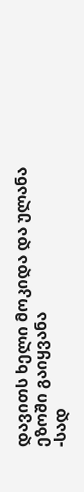დავითს ხელი მოკიდა და ულანა ეზოში გაიყვანა
-სად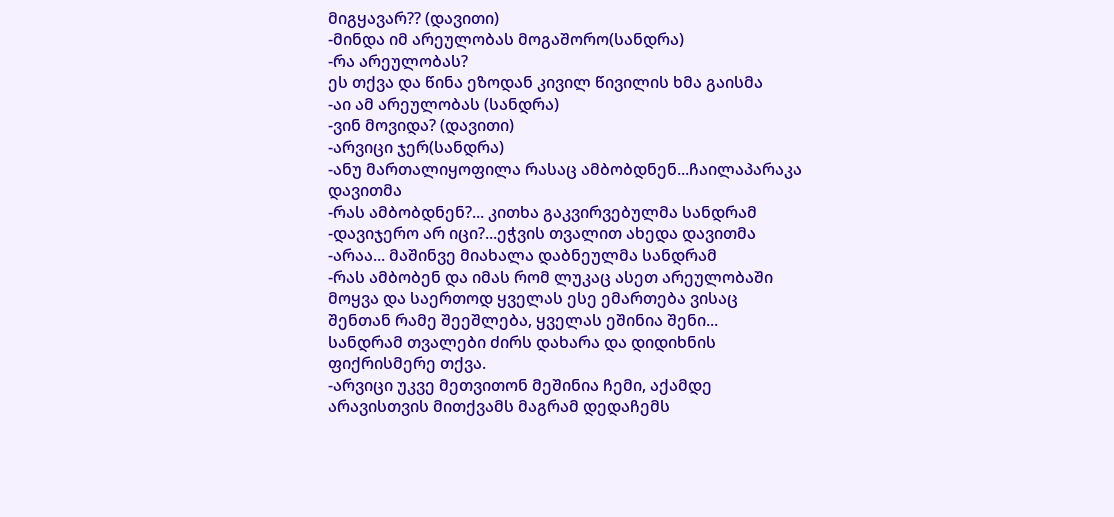მიგყავარ?? (დავითი)
-მინდა იმ არეულობას მოგაშორო(სანდრა)
-რა არეულობას?
ეს თქვა და წინა ეზოდან კივილ წივილის ხმა გაისმა
-აი ამ არეულობას (სანდრა)
-ვინ მოვიდა? (დავითი)
-არვიცი ჯერ(სანდრა)
-ანუ მართალიყოფილა რასაც ამბობდნენ...ჩაილაპარაკა დავითმა
-რას ამბობდნენ?... კითხა გაკვირვებულმა სანდრამ
-დავიჯერო არ იცი?...ეჭვის თვალით ახედა დავითმა
-არაა... მაშინვე მიახალა დაბნეულმა სანდრამ
-რას ამბობენ და იმას რომ ლუკაც ასეთ არეულობაში მოყვა და საერთოდ ყველას ესე ემართება ვისაც შენთან რამე შეეშლება, ყველას ეშინია შენი...
სანდრამ თვალები ძირს დახარა და დიდიხნის ფიქრისმერე თქვა.
-არვიცი უკვე მეთვითონ მეშინია ჩემი, აქამდე არავისთვის მითქვამს მაგრამ დედაჩემს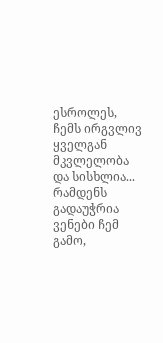ესროლეს, ჩემს ირგვლივ ყველგან მკვლელობა და სისხლია... რამდენს გადაუჭრია ვენები ჩემ გამო,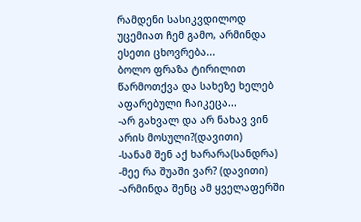რამდენი სასიკვდილოდ უცემიათ ჩემ გამო, არმინდა ესეთი ცხოვრება...
ბოლო ფრაზა ტირილით წარმოთქვა და სახეზე ხელებ
აფარებული ჩაიკეცა...
-არ გახვალ და არ ნახავ ვინ არის მოსული?(დავითი)
-სანამ შენ აქ ხარარა(სანდრა)
-მეე რა შუაში ვარ? (დავითი)
-არმინდა შენც ამ ყველაფერში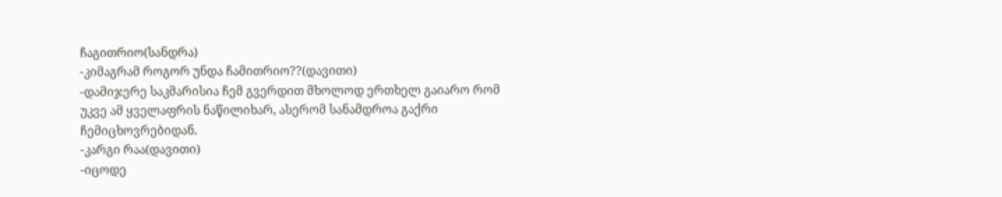ჩაგითრიო(სანდრა)
-კიმაგრამ როგორ უნდა ჩამითრიო??(დავითი)
-დამიჯერე საკმარისია ჩემ გვერდით მხოლოდ ერთხელ გაიარო რომ უკვე ამ ყველაფრის ნაწილიხარ, ასერომ სანამდროა გაქრი ჩემიცხოვრებიდან.
-კარგი რაა(დავითი)
-იცოდე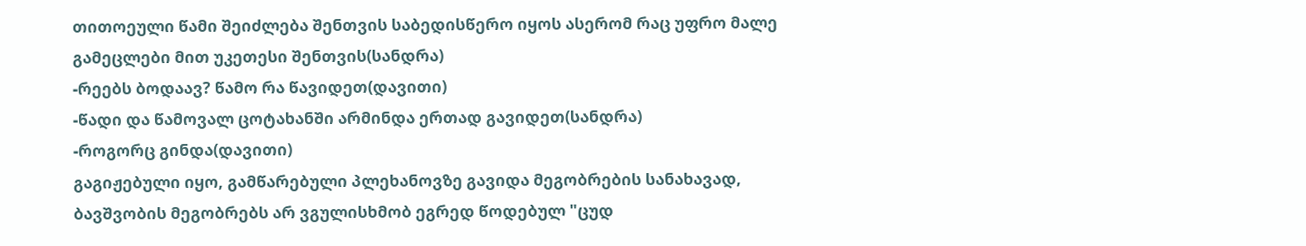თითოეული წამი შეიძლება შენთვის საბედისწერო იყოს ასერომ რაც უფრო მალე გამეცლები მით უკეთესი შენთვის(სანდრა)
-რეებს ბოდაავ? წამო რა წავიდეთ(დავითი)
-წადი და წამოვალ ცოტახანში არმინდა ერთად გავიდეთ(სანდრა)
-როგორც გინდა(დავითი)
გაგიჟებული იყო, გამწარებული პლეხანოვზე გავიდა მეგობრების სანახავად, ბავშვობის მეგობრებს არ ვგულისხმობ ეგრედ წოდებულ "ცუდ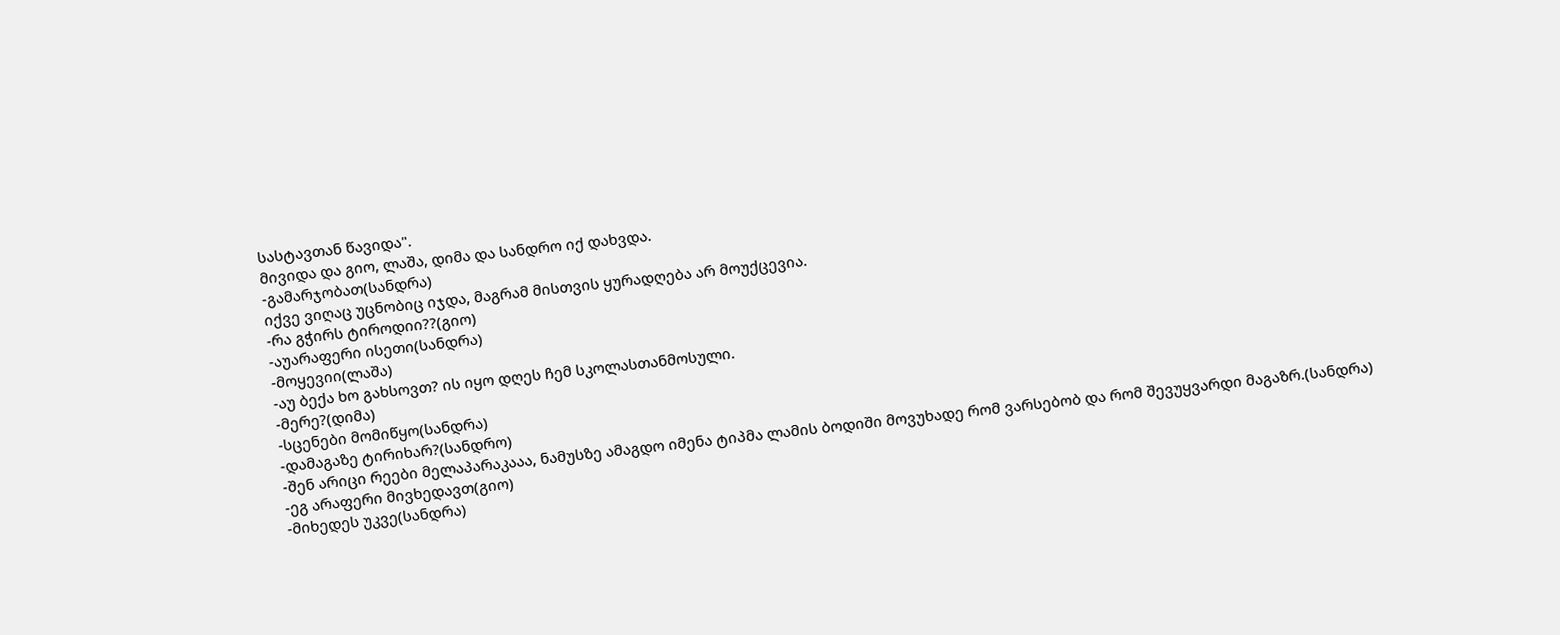სასტავთან წავიდა".
მივიდა და გიო, ლაშა, დიმა და სანდრო იქ დახვდა.
-გამარჯობათ(სანდრა)
იქვე ვიღაც უცნობიც იჯდა, მაგრამ მისთვის ყურადღება არ მოუქცევია.
-რა გჭირს ტიროდიი??(გიო)
-აუარაფერი ისეთი(სანდრა)
-მოყევიი(ლაშა)
-აუ ბექა ხო გახსოვთ? ის იყო დღეს ჩემ სკოლასთანმოსული.
-მერე?(დიმა)
-სცენები მომიწყო(სანდრა)
-დამაგაზე ტირიხარ?(სანდრო)
-შენ არიცი რეები მელაპარაკააა, ნამუსზე ამაგდო იმენა ტიპმა ლამის ბოდიში მოვუხადე რომ ვარსებობ და რომ შევუყვარდი მაგაზრ.(სანდრა)
-ეგ არაფერი მივხედავთ(გიო)
-მიხედეს უკვე(სანდრა)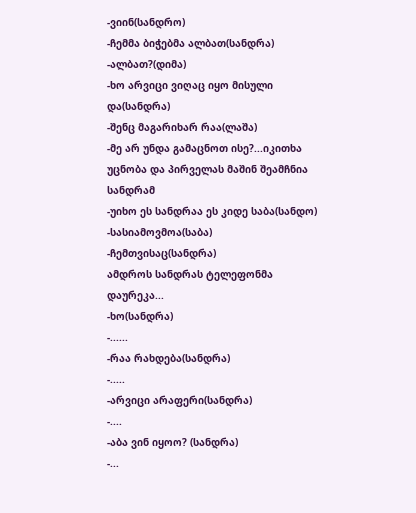-ვიინ(სანდრო)
-ჩემმა ბიჭებმა ალბათ(სანდრა)
-ალბათ?(დიმა)
-ხო არვიცი ვიღაც იყო მისული და(სანდრა)
-შენც მაგარიხარ რაა(ლაშა)
-მე არ უნდა გამაცნოთ ისე?...იკითხა უცნობა და პირველას მაშინ შეამჩნია სანდრამ
-უიხო ეს სანდრაა ეს კიდე საბა(სანდო)
-სასიამოვმოა(საბა)
-ჩემთვისაც(სანდრა)
ამდროს სანდრას ტელეფონმა დაურეკა...
-ხო(სანდრა)
-......
-რაა რახდება(სანდრა)
-.....
-არვიცი არაფერი(სანდრა)
-....
-აბა ვინ იყოო? (სანდრა)
-...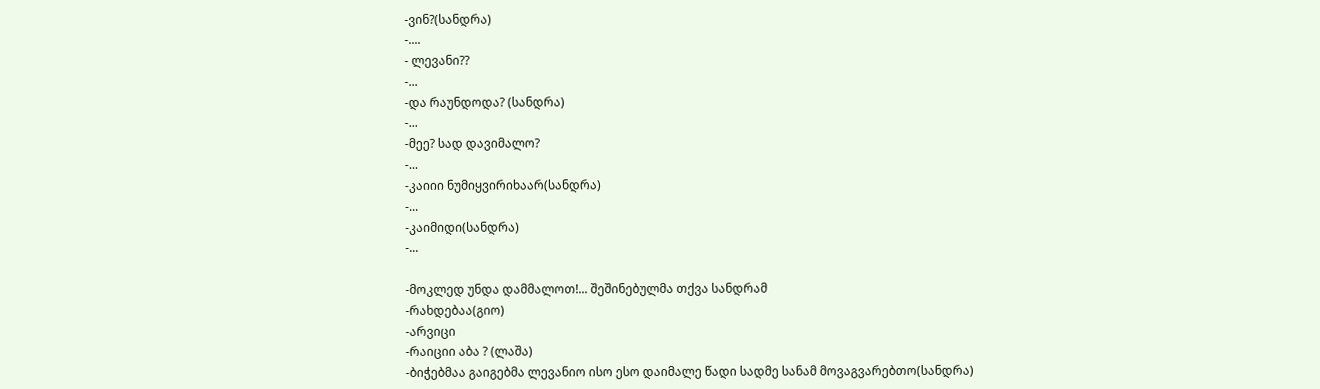-ვინ?(სანდრა)
-....
- ლევანი??
-...
-და რაუნდოდა? (სანდრა)
-...
-მეე? სად დავიმალო?
-...
-კაიიი ნუმიყვირიხაარ(სანდრა)
-...
-კაიმიდი(სანდრა)
-...

-მოკლედ უნდა დამმალოთ!... შეშინებულმა თქვა სანდრამ
-რახდებაა(გიო)
-არვიცი
-რაიციი აბა ? (ლაშა)
-ბიჭებმაა გაიგებმა ლევანიო ისო ესო დაიმალე წადი სადმე სანამ მოვაგვარებთო(სანდრა)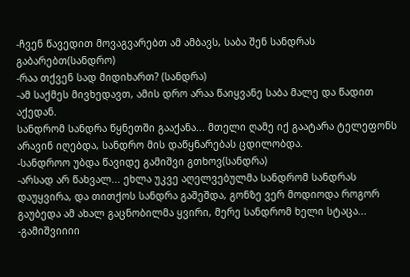-ჩვენ წავედით მოვაგვარებთ ამ ამბავს, საბა შენ სანდრას გაბარებთ(სანდრო)
-რაა თქვენ სად მიდიხართ? (სანდრა)
-ამ საქმეს მივხედავთ, ამის დრო არაა წაიყვანე საბა მალე და წადით აქედან.
სანდრომ სანდრა წყნეთში გააქანა... მთელი ღამე იქ გაატარა ტელეფონს არავინ იღებდა, სანდრო მის დაწყნარებას ცდილობდა.
-სანდროო უბდა წავიდე გამიშვი გთხოვ(სანდრა)
-არსად არ წახვალ... ეხლა უკვე აღელვებულმა სანდრომ სანდრას დაუყვირა, და თითქოს სანდრა გაშეშდა, გონზე ვერ მოდიოდა როგორ გაუბედა ამ ახალ გაცნობილმა ყვირი, მერე სანდრომ ხელი სტაცა...
-გამიშვიიიი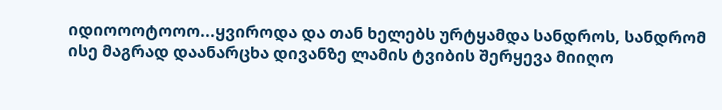იდიოოოტოოო...ყვიროდა და თან ხელებს ურტყამდა სანდროს, სანდრომ ისე მაგრად დაანარცხა დივანზე ლამის ტვიბის შერყევა მიიღო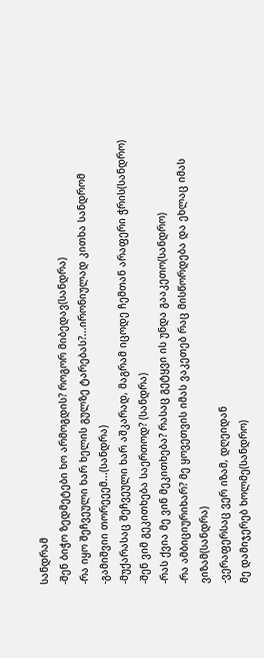სანდრამ
-შენ ბიჭო ზედმეტები ხო არმოგდის? როგორ მიბედავ(სანდრა)
-რა იყო შეჩვეული ხარ ხელის გულზე ტარებას?...ირონიულად კითხა სანდრომ
-გამიშვიი თორეეემ...(სანდრა)
-მუქარასაც შეჩვეული ხარ აშკარად, მაგრამ იცოდე ჩემთან არაფერი ჭრის(სანდრო)
-შენ ვიმ გეკითხება საერთოდ? (სანდრა)
-რას ქვია მე ვინ მეკითხება? რასაც გეტყვი ის უნდა გააკეთო(სანდრო)
-რა ამბიციურიხარ? მე ყოვეთვის იმას ვაკეთებ რაც მისწორდება და ეხლაც იმას ვიზამ(სანდრა)
-ვერაფერსაც ვერ იზამ, დღეიდან
მე დამიჯერებ ხოლმე(სანდრო)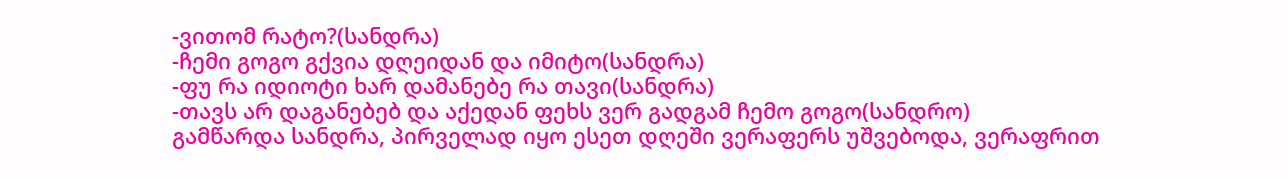-ვითომ რატო?(სანდრა)
-ჩემი გოგო გქვია დღეიდან და იმიტო(სანდრა)
-ფუ რა იდიოტი ხარ დამანებე რა თავი(სანდრა)
-თავს არ დაგანებებ და აქედან ფეხს ვერ გადგამ ჩემო გოგო(სანდრო)
გამწარდა სანდრა, პირველად იყო ესეთ დღეში ვერაფერს უშვებოდა, ვერაფრით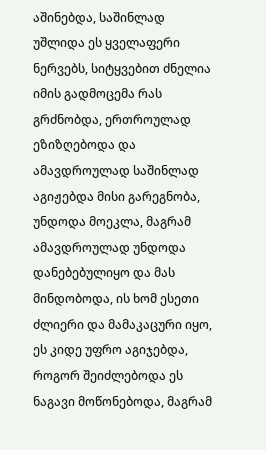აშინებდა, საშინლად უშლიდა ეს ყველაფერი ნერვებს, სიტყვებით ძნელია იმის გადმოცემა რას გრძნობდა, ერთროულად ეზიზღებოდა და ამავდროულად საშინლად აგიჟებდა მისი გარეგნობა, უნდოდა მოეკლა, მაგრამ ამავდროულად უნდოდა დანებებულიყო და მას მინდობოდა, ის ხომ ესეთი ძლიერი და მამაკაცური იყო, ეს კიდე უფრო აგიჯებდა, როგორ შეიძლებოდა ეს ნაგავი მოწონებოდა, მაგრამ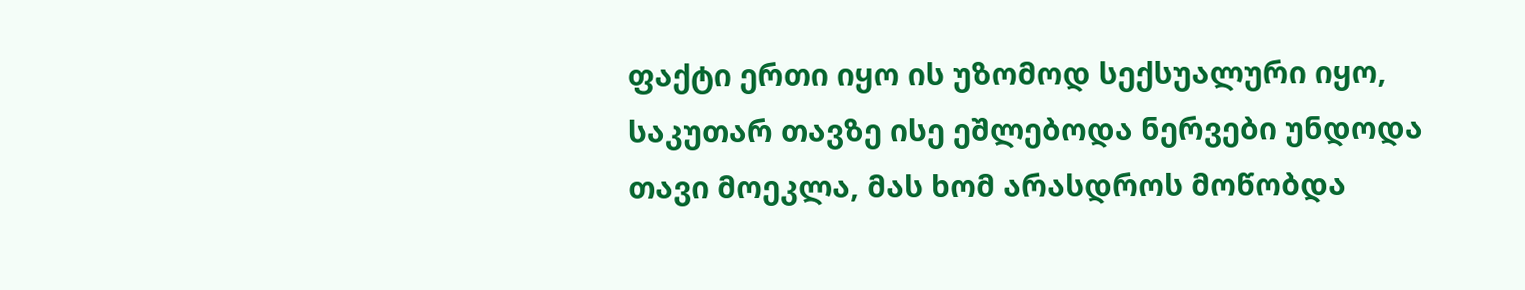ფაქტი ერთი იყო ის უზომოდ სექსუალური იყო, საკუთარ თავზე ისე ეშლებოდა ნერვები უნდოდა თავი მოეკლა, მას ხომ არასდროს მოწობდა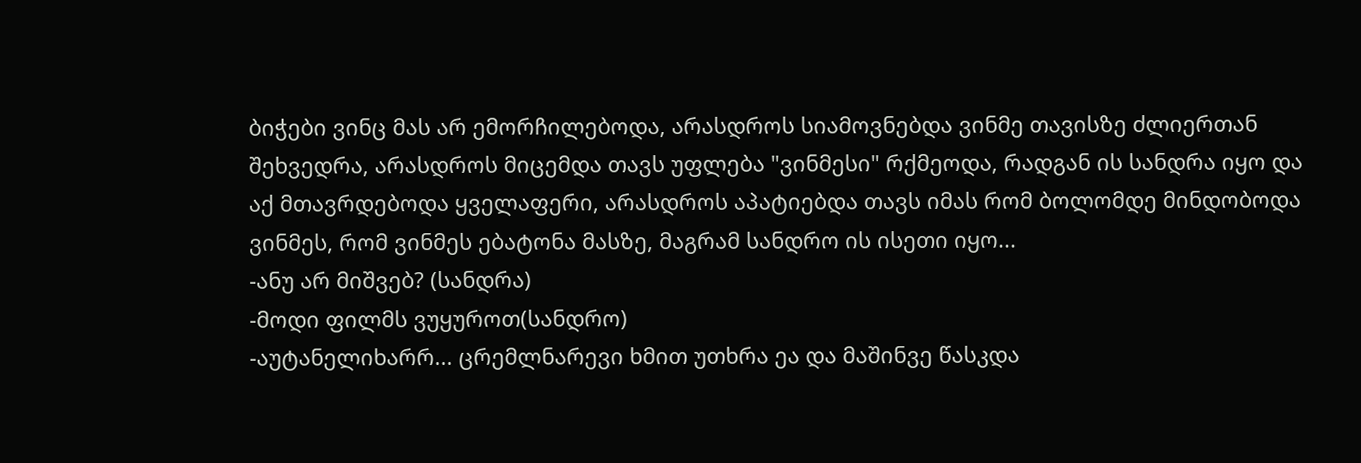ბიჭები ვინც მას არ ემორჩილებოდა, არასდროს სიამოვნებდა ვინმე თავისზე ძლიერთან შეხვედრა, არასდროს მიცემდა თავს უფლება "ვინმესი" რქმეოდა, რადგან ის სანდრა იყო და აქ მთავრდებოდა ყველაფერი, არასდროს აპატიებდა თავს იმას რომ ბოლომდე მინდობოდა ვინმეს, რომ ვინმეს ებატონა მასზე, მაგრამ სანდრო ის ისეთი იყო...
-ანუ არ მიშვებ? (სანდრა)
-მოდი ფილმს ვუყუროთ(სანდრო)
-აუტანელიხარრ... ცრემლნარევი ხმით უთხრა ეა და მაშინვე წასკდა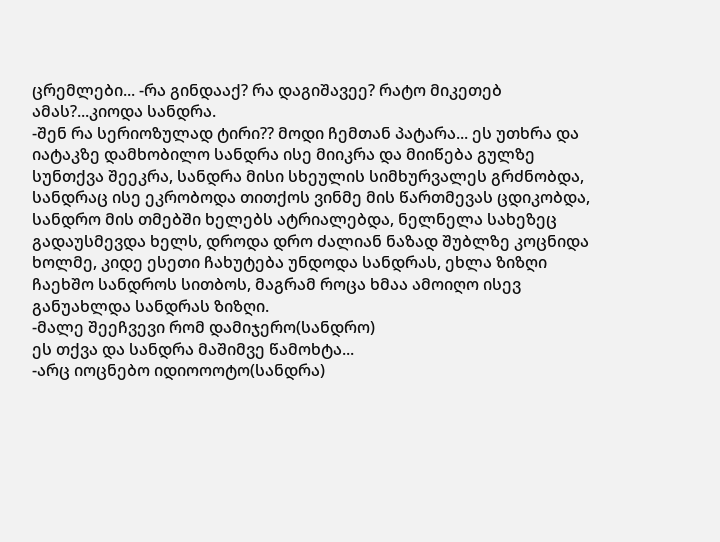ცრემლები... -რა გინდააქ? რა დაგიშავეე? რატო მიკეთებ ამას?...კიოდა სანდრა.
-შენ რა სერიოზულად ტირი?? მოდი ჩემთან პატარა... ეს უთხრა და იატაკზე დამხობილო სანდრა ისე მიიკრა და მიიწება გულზე სუნთქვა შეეკრა, სანდრა მისი სხეულის სიმხურვალეს გრძნობდა, სანდრაც ისე ეკრობოდა თითქოს ვინმე მის წართმევას ცდიკობდა, სანდრო მის თმებში ხელებს ატრიალებდა, ნელნელა სახეზეც გადაუსმევდა ხელს, დროდა დრო ძალიან ნაზად შუბლზე კოცნიდა ხოლმე, კიდე ესეთი ჩახუტება უნდოდა სანდრას, ეხლა ზიზღი ჩაეხშო სანდროს სითბოს, მაგრამ როცა ხმაა ამოიღო ისევ განუახლდა სანდრას ზიზღი.
-მალე შეეჩვევი რომ დამიჯერო(სანდრო)
ეს თქვა და სანდრა მაშიმვე წამოხტა...
-არც იოცნებო იდიოოოტო(სანდრა)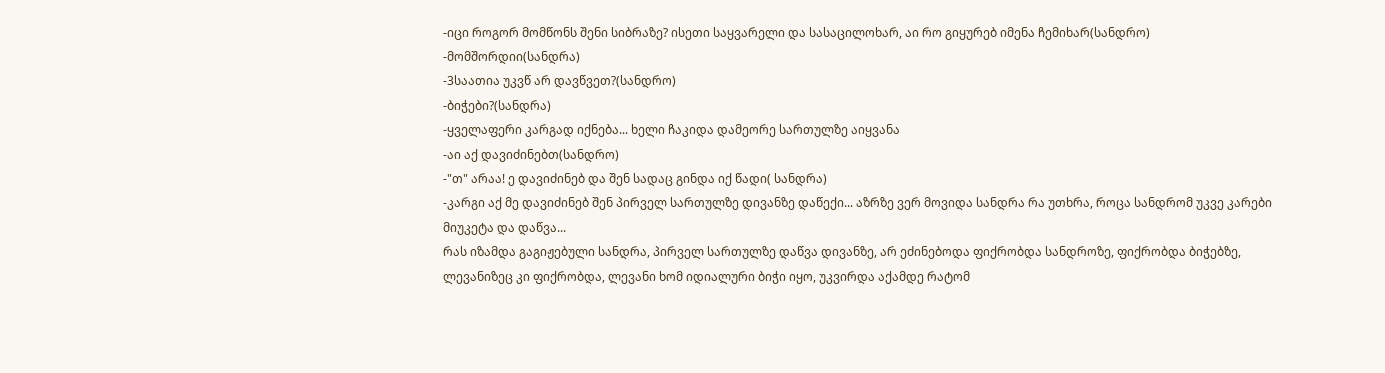-იცი როგორ მომწონს შენი სიბრაზე? ისეთი საყვარელი და სასაცილოხარ, აი რო გიყურებ იმენა ჩემიხარ(სანდრო)
-მომშორდიი(სანდრა)
-3საათია უკვწ არ დავწვეთ?(სანდრო)
-ბიჭები?(სანდრა)
-ყველაფერი კარგად იქნება... ხელი ჩაკიდა დამეორე სართულზე აიყვანა
-აი აქ დავიძინებთ(სანდრო)
-"თ" არაა! ე დავიძინებ და შენ სადაც გინდა იქ წადი( სანდრა)
-კარგი აქ მე დავიძინებ შენ პირველ სართულზე დივანზე დაწექი... აზრზე ვერ მოვიდა სანდრა რა უთხრა, როცა სანდრომ უკვე კარები მიუკეტა და დაწვა...
რას იზამდა გაგიჟებული სანდრა, პირველ სართულზე დაწვა დივანზე, არ ეძინებოდა ფიქრობდა სანდროზე, ფიქრობდა ბიჭებზე, ლევანიზეც კი ფიქრობდა, ლევანი ხომ იდიალური ბიჭი იყო, უკვირდა აქამდე რატომ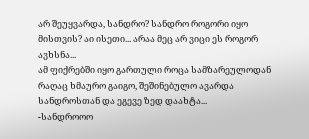არ შეუყვარდა, სანდრო? სანდრო როგორი იყო მისთვის? აი ისეთი... არაა მეც არ ვიცი ეს როგორ ავხსნა...
ამ ფიქრებში იყო გართული როცა სამზარეულოდან რაღაც ხმაურო გაიგო, შეშინებულო ავარდა სანდროსთან და ეგევე ზედ დაახტა...
-სანდროოო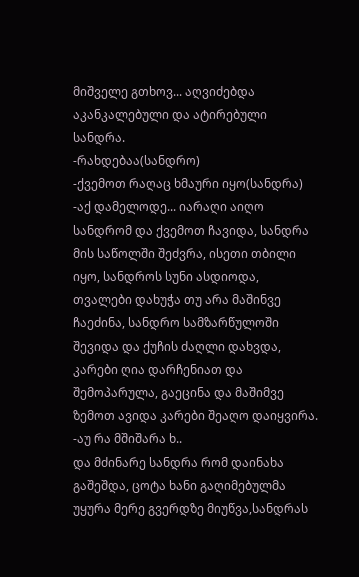მიშველე გთხოვ... აღვიძებდა აკანკალებული და ატირებული სანდრა.
-რახდებაა(სანდრო)
-ქვემოთ რაღაც ხმაური იყო(სანდრა)
-აქ დამელოდე... იარაღი აიღო სანდრომ და ქვემოთ ჩავიდა, სანდრა მის საწოლში შეძვრა, ისეთი თბილი იყო, სანდროს სუნი ასდიოდა, თვალები დახუჭა თუ არა მაშინვე ჩაეძინა, სანდრო სამზარწულოში შევიდა და ქუჩის ძაღლი დახვდა, კარები ღია დარჩენიათ და შემოპარულა, გაეცინა და მაშიმვე ზემოთ ავიდა კარები შეაღო დაიყვირა.
-აუ რა მშიშარა ხ..
და მძინარე სანდრა რომ დაინახა გაშეშდა, ცოტა ხანი გაღიმებულმა უყურა მერე გვერდზე მიუწვა,სანდრას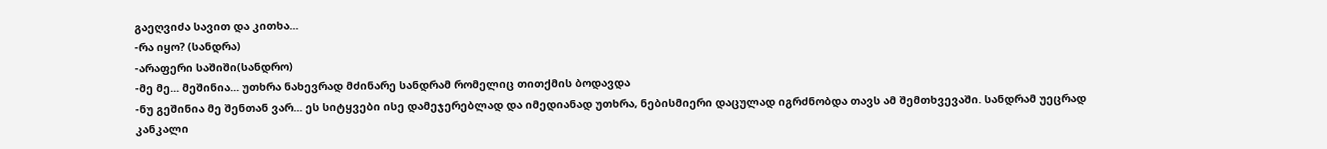გაეღვიძა სავით და კითხა...
-რა იყო? (სანდრა)
-არაფერი საშიში(სანდრო)
-მე მე... მეშინია... უთხრა ნახევრად მძინარე სანდრამ რომელიც თითქმის ბოდავდა
-ნუ გეშინია მე შენთან ვარ... ეს სიტყვები ისე დამეჯერებლად და იმედიანად უთხრა, ნებისმიერი დაცულად იგრძნობდა თავს ამ შემთხვევაში. სანდრამ უეცრად კანკალი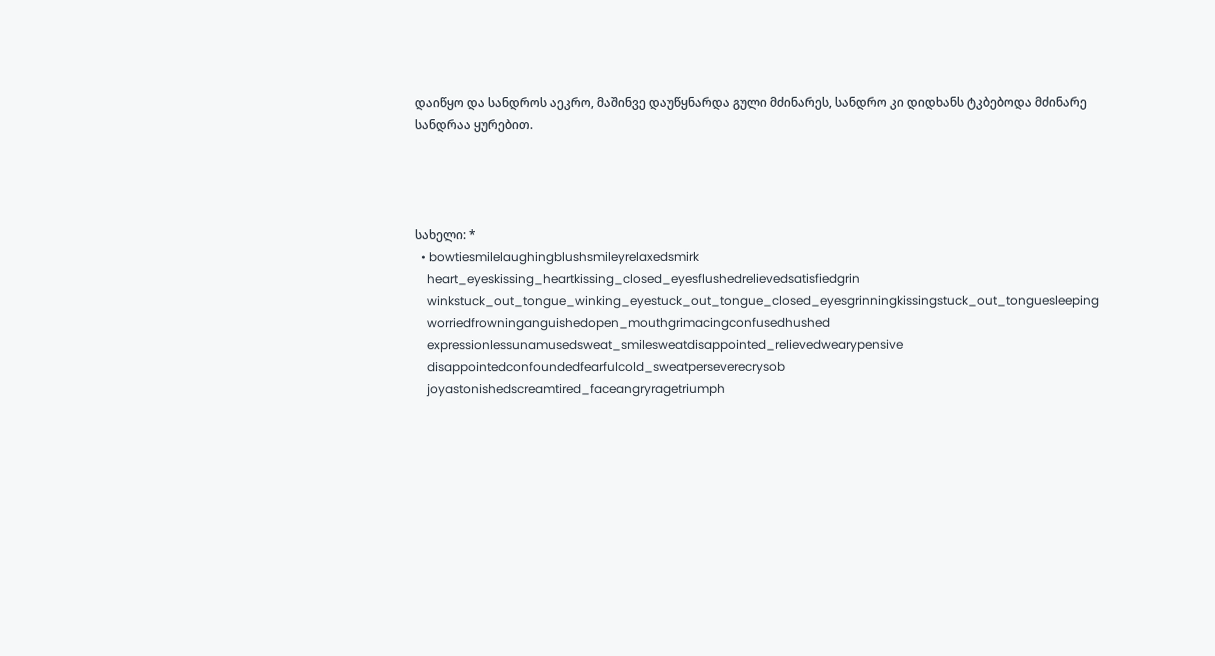დაიწყო და სანდროს აეკრო, მაშინვე დაუწყნარდა გული მძინარეს, სანდრო კი დიდხანს ტკბებოდა მძინარე სანდრაა ყურებით.




სახელი: *
  • bowtiesmilelaughingblushsmileyrelaxedsmirk
    heart_eyeskissing_heartkissing_closed_eyesflushedrelievedsatisfiedgrin
    winkstuck_out_tongue_winking_eyestuck_out_tongue_closed_eyesgrinningkissingstuck_out_tonguesleeping
    worriedfrowninganguishedopen_mouthgrimacingconfusedhushed
    expressionlessunamusedsweat_smilesweatdisappointed_relievedwearypensive
    disappointedconfoundedfearfulcold_sweatperseverecrysob
    joyastonishedscreamtired_faceangryragetriumph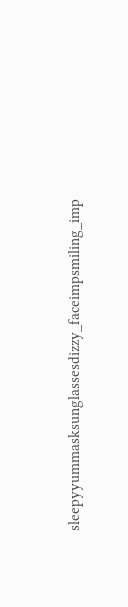sleepyyummasksunglassesdizzy_faceimpsmiling_imp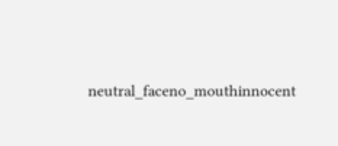neutral_faceno_mouthinnocent